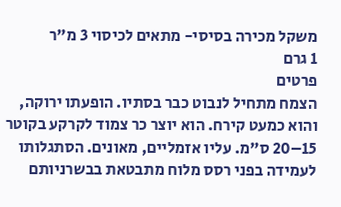משקל מכירה בסיסי- מתאים לכיסוי 3 מ"ר
1 גרם
פרטים
הצמח מתחיל לנבוט כבר בסתיו. הופעתו ירוקה, והוא כמעט קירח. הוא יוצר כר צמוד לקרקע בקוטר 15–20 ס"מ. עליו אזמליים, מאונים. הסתגלותו לעמידה בפני רסס מלוח מתבטאת בבשרניותם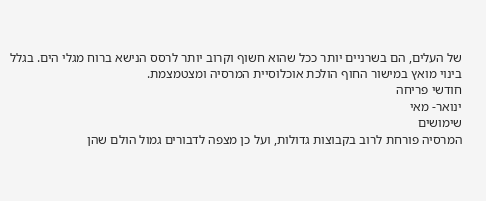של העלים, הם בשרניים יותר ככל שהוא חשוף וקרוב יותר לרסס הנישא ברוח מגלי הים. בגלל בינוי מואץ במישור החוף הולכת אוכלוסיית המרסיה ומצטמצמת.
חודשי פריחה
ינואר- מאי
שימושים
המרסיה פורחת לרוב בקבוצות גדולות, ועל כן מצפה לדבורים גמול הולם שהן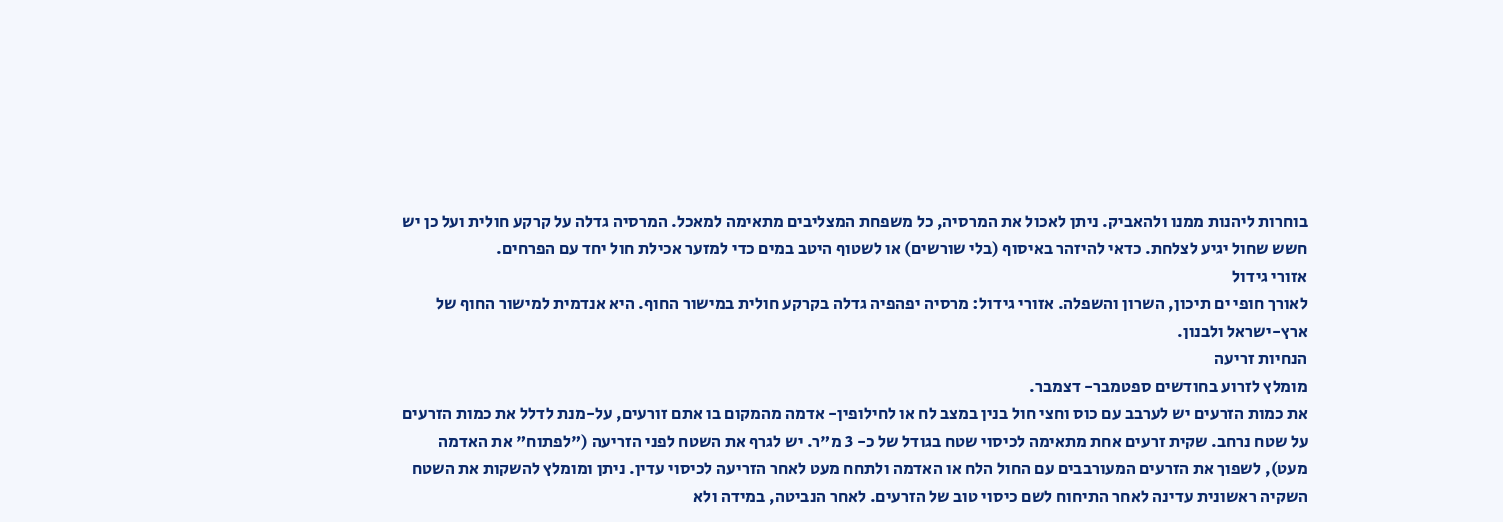בוחרות ליהנות ממנו ולהאביק. ניתן לאכול את המרסיה, כל משפחת המצליבים מתאימה למאכל. המרסיה גדלה על קרקע חולית ועל כן יש חשש שחול יגיע לצלחת. כדאי להיזהר באיסוף (בלי שורשים) או לשטוף היטב במים כדי למזער אכילת חול יחד עם הפרחים.
אזורי גידול
לאורך חופי ים תיכון, השרון והשפלה. אזורי גידול: מרסיה יפהפיה גדלה בקרקע חולית במישור החוף. היא אנדמית למישור החוף של ארץ-ישראל ולבנון.
הנחיות זריעה
מומלץ לזרוע בחודשים ספטמבר- דצמבר.
את כמות הזרעים יש לערבב עם כוס וחצי חול בנין במצב לח או לחילופין- אדמה מהמקום בו אתם זורעים, על-מנת לדלל את כמות הזרעים על שטח נרחב. שקית זרעים אחת מתאימה לכיסוי שטח בגודל של כ- 3 מ"ר. יש לגרף את השטח לפני הזריעה ("לפתוח" את האדמה מעט), לשפוך את הזרעים המעורבבים עם החול הלח או האדמה ולתחח מעט לאחר הזריעה לכיסוי עדין. ניתן ומומלץ להשקות את השטח השקיה ראשונית עדינה לאחר התיחוח לשם כיסוי טוב של הזרעים. לאחר הנביטה, במידה ולא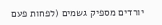יורדים מספיק גשמים (לפחות פעם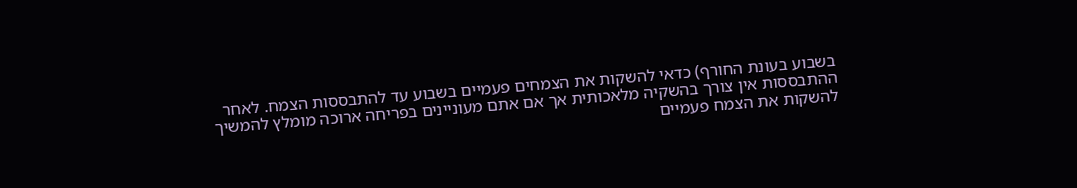בשבוע בעונת החורף) כדאי להשקות את הצמחים פעמיים בשבוע עד להתבססות הצמח. לאחר ההתבססות אין צורך בהשקיה מלאכותית אך אם אתם מעוניינים בפריחה ארוכה מומלץ להמשיך להשקות את הצמח פעמיים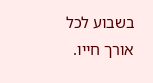בשבוע לכל אורך חייו.